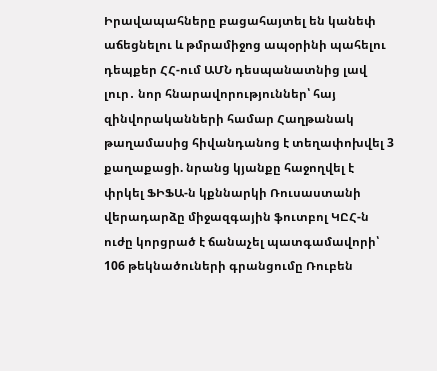Իրավապահները բացահայտել են կանեփ աճեցնելու և թմրամիջոց ապօրինի պահելու դեպքեր ՀՀ-ում ԱՄՆ դեսպանատնից լավ լուր․ նոր հնարավորություններ՝ հայ զինվորականների համար Հաղթանակ թաղամասից հիվանդանոց է տեղափոխվել 3 քաղաքացի. նրանց կյանքը հաջողվել է փրկել ՖԻՖԱ-ն կքննարկի Ռուսաստանի վերադարձը միջազգային ֆուտբոլ ԿԸՀ-ն ուժը կորցրած է ճանաչել պատգամավորի՝ 106 թեկնածուների գրանցումը Ռուբեն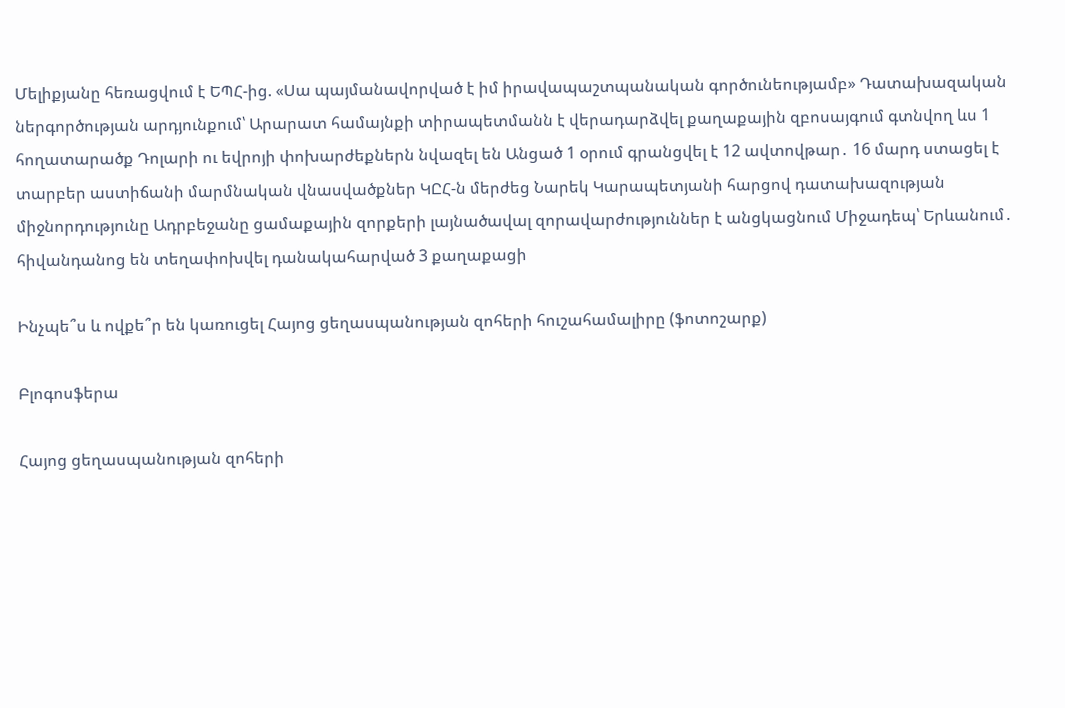Մելիքյանը հեռացվում է ԵՊՀ-ից. «Սա պայմանավորված է իմ իրավապաշտպանական գործունեությամբ» Դատախազական ներգործության արդյունքում՝ Արարատ համայնքի տիրապետմանն է վերադարձվել քաղաքային զբոսայգում գտնվող ևս 1 հողատարածք Դոլարի ու եվրոյի փոխարժեքներն նվազել են Անցած 1 օրում գրանցվել է 12 ավտովթար․ 16 մարդ ստացել է տարբեր աստիճանի մարմնական վնասվածքներ ԿԸՀ-ն մերժեց Նարեկ Կարապետյանի հարցով դատախազության միջնորդությունը Ադրբեջանը ցամաքային զորքերի լայնածավալ զորավարժություններ է անցկացնում Միջադեպ՝ Երևանում․ հիվանդանոց են տեղափոխվել դանակահարված 3 քաղաքացի

Ինչպե՞ս և ովքե՞ր են կառուցել Հայոց ցեղասպանության զոհերի հուշահամալիրը (ֆոտոշարք)

Բլոգոսֆերա

Հայոց ցեղասպանության զոհերի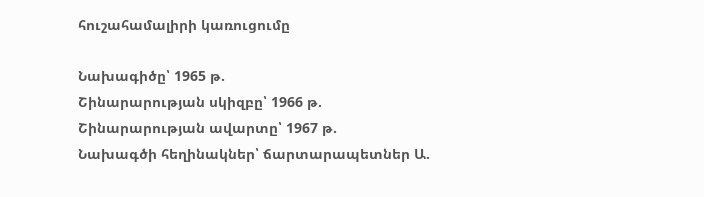հուշահամալիրի կառուցումը

Նախագիծը՝ 1965 թ.
Շինարարության սկիզբը՝ 1966 թ.
Շինարարության ավարտը՝ 1967 թ.
Նախագծի հեղինակներ՝ ճարտարապետներ Ա.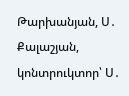Թարխանյան, Ս․ Քալաշյան, կոնտրուկտոր՝ Ս․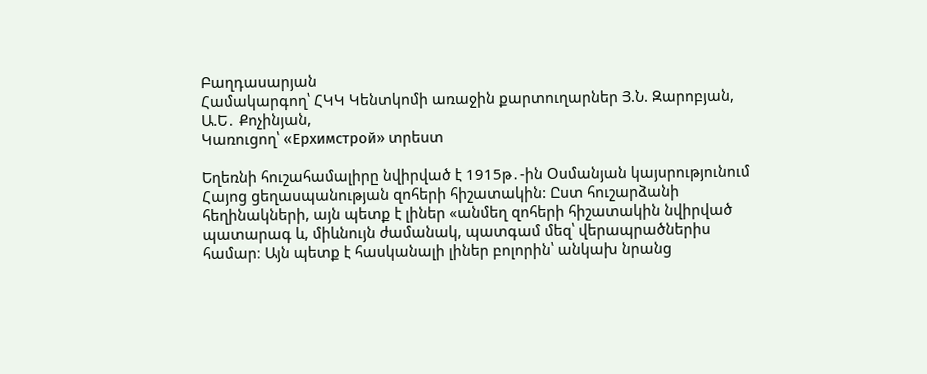Բաղդասարյան
Համակարգող՝ ՀԿԿ Կենտկոմի առաջին քարտուղարներ Յ.Ն. Զարոբյան, Ա.Ե․ Քոչինյան,
Կառուցող՝ «Ерхимстрой» տրեստ

Եղեռնի հուշահամալիրը նվիրված է 1915թ․-ին Օսմանյան կայսրությունում Հայոց ցեղասպանության զոհերի հիշատակին: Ըստ հուշարձանի հեղինակների, այն պետք է լիներ «անմեղ զոհերի հիշատակին նվիրված պատարագ և, միևնույն ժամանակ, պատգամ մեզ՝ վերապրածներիս համար։ Այն պետք է հասկանալի լիներ բոլորին՝ անկախ նրանց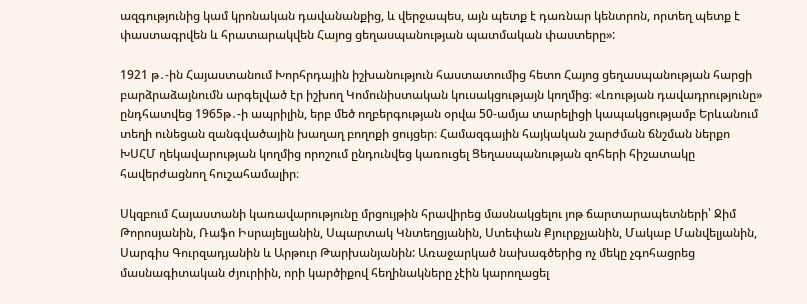ազգությունից կամ կրոնական դավանանքից, և վերջապես, այն պետք է դառնար կենտրոն, որտեղ պետք է փաստագրվեն և հրատարակվեն Հայոց ցեղասպանության պատմական փաստերը»:

1921 թ․-ին Հայաստանում Խորհրդային իշխանություն հաստատումից հետո Հայոց ցեղասպանության հարցի բարձրաձայնումն արգելված էր իշխող Կոմունիստական կուսակցությայն կողմից։ «Լռության դավադրությունը» ընդհատվեց 1965թ․-ի ապրիլին, երբ մեծ ողբերգության օրվա 50-ամյա տարելիցի կապակցությամբ Երևանում տեղի ունեցան զանգվածային խաղաղ բողոքի ցույցեր։ Համազգային հայկական շարժման ճնշման ներքո ԽՍՀՄ ղեկավարության կողմից որոշում ընդունվեց կառուցել Ցեղասպանության զոհերի հիշատակը հավերժացնող հուշահամալիր։

Սկզբում Հայաստանի կառավարությունը մրցույթին հրավիրեց մասնակցելու յոթ ճարտարապետների՝ Ջիմ Թորոսյանին, Ռաֆո Իսրայելյանին, Սպարտակ Կնտեղցյանին, Ստեփան Քյուրքչյանին, Մակաբ Մանվելյանին, Սարգիս Գուրզադյանին և Արթուր Թարխանյանին: Առաջարկած նախագծերից ոչ մեկը չգոհացրեց մասնագիտական ժյուրիին, որի կարծիքով հեղինակները չէին կարողացել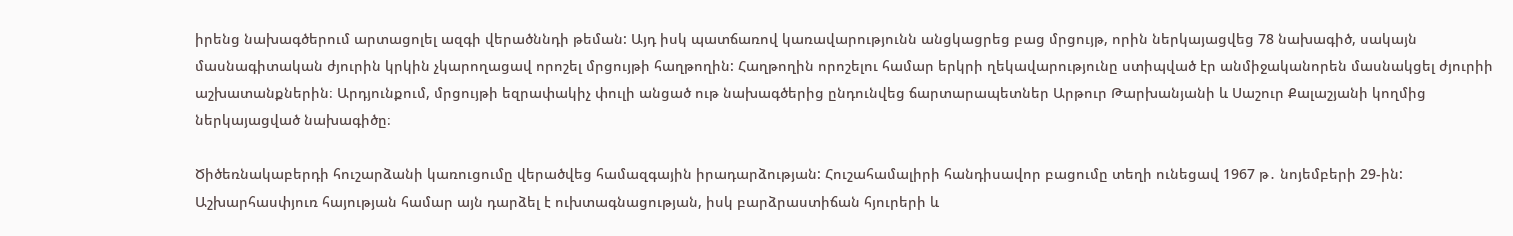իրենց նախագծերում արտացոլել ազգի վերածննդի թեման: Այդ իսկ պատճառով կառավարությունն անցկացրեց բաց մրցույթ, որին ներկայացվեց 78 նախագիծ, սակայն մասնագիտական ժյուրին կրկին չկարողացավ որոշել մրցույթի հաղթողին: Հաղթողին որոշելու համար երկրի ղեկավարությունը ստիպված էր անմիջականորեն մասնակցել ժյուրիի աշխատանքներին։ Արդյունքում, մրցույթի եզրափակիչ փուլի անցած ութ նախագծերից ընդունվեց ճարտարապետներ Արթուր Թարխանյանի և Սաշուր Քալաշյանի կողմից ներկայացված նախագիծը։

Ծիծեռնակաբերդի հուշարձանի կառուցումը վերածվեց համազգային իրադարձության: Հուշահամալիրի հանդիսավոր բացումը տեղի ունեցավ 1967 թ․ նոյեմբերի 29-ին: Աշխարհասփյուռ հայության համար այն դարձել է ուխտագնացության, իսկ բարձրաստիճան հյուրերի և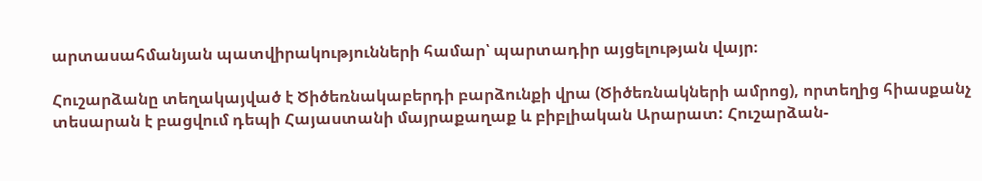արտասահմանյան պատվիրակությունների համար՝ պարտադիր այցելության վայր։

Հուշարձանը տեղակայված է Ծիծեռնակաբերդի բարձունքի վրա (Ծիծեռնակների ամրոց), որտեղից հիասքանչ տեսարան է բացվում դեպի Հայաստանի մայրաքաղաք և բիբլիական Արարատ: Հուշարձան-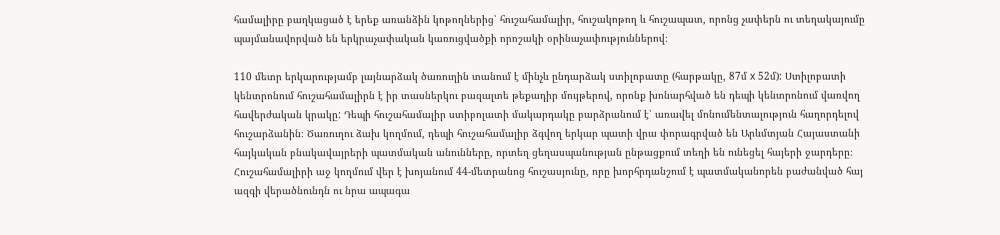համալիրը բաղկացած է երեք առանձին կոթողներից՝ հուշահամալիր, հուշակոթող և հուշապատ, որոնց չափերն ու տեղակայումը պայմանավորված են երկրաչափական կառուցվածքի որոշակի օրինաչափություններով։

110 մետր երկարությամբ լայնարձակ ծառուղին տանում է մինչև ընդարձակ ստիլոբատը (հարթակը, 87մ x 52մ): Ստիլոբատի կենտրոնում հուշահամալիրն է իր տասներկու բազալտե թեքադիր մույթերով, որոնք խոնարհված են դեպի կենտրոնում վառվող հավերժական կրակը: Դեպի հուշահամալիր ստիբոլատի մակարդակը բարձրանում է՝ առավել մոնումենտալություն հաղորդելով հուշարձանին։ Ծառուղու ձախ կողմում, դեպի հուշահամալիր ձգվող երկար պատի վրա փորագրված են Արևմտյան Հայաստանի հայկական բնակավայրերի պատմական անունները, որտեղ ցեղասպանության ընթացքում տեղի են ունեցել հայերի ջարդերը։ Հուշահամալիրի աջ կողմում վեր է խոյանում 44-մետրանոց հուշասյունը, որը խորհրդանշում է պատմականորեն բաժանված հայ ազգի վերածնունդն ու նրա ապագա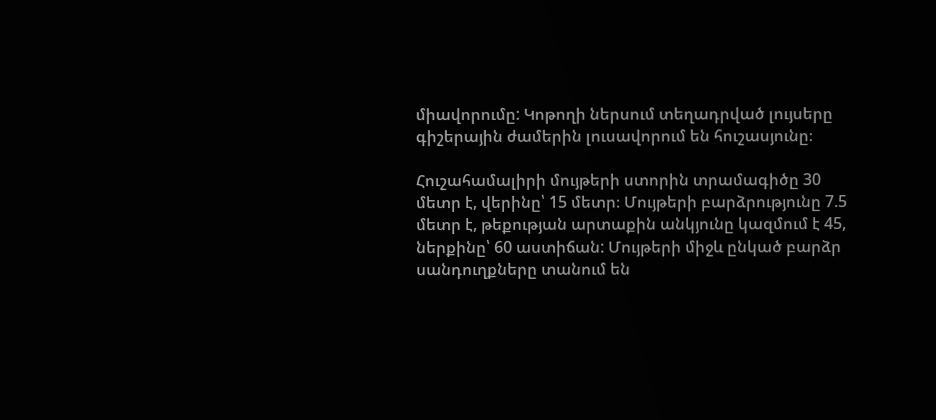միավորումը: Կոթողի ներսում տեղադրված լույսերը գիշերային ժամերին լուսավորում են հուշասյունը։

Հուշահամալիրի մույթերի ստորին տրամագիծը 30 մետր է, վերինը՝ 15 մետր։ Մույթերի բարձրությունը 7.5 մետր է, թեքության արտաքին անկյունը կազմում է 45, ներքինը՝ 60 աստիճան: Մույթերի միջև ընկած բարձր սանդուղքները տանում են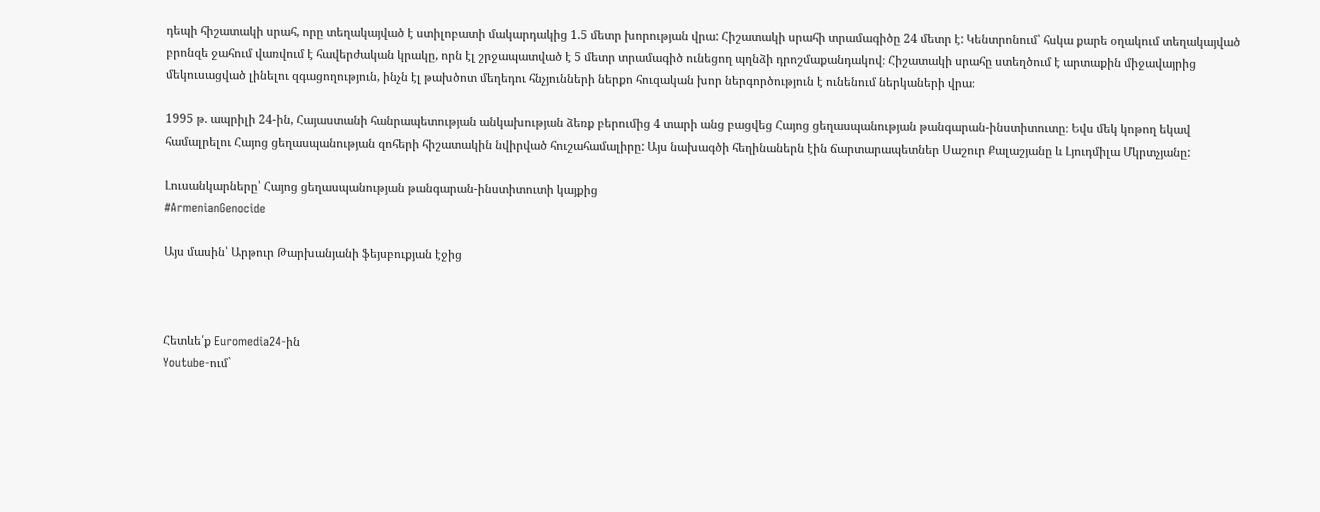դեպի հիշատակի սրահ, որը տեղակայված է ստիլոբատի մակարդակից 1.5 մետր խորության վրա: Հիշատակի սրահի տրամագիծը 24 մետր է: Կենտրոնում՝ հսկա քարե օղակում տեղակայված բրոնզե ջահում վառվում է հավերժական կրակը, որն էլ շրջապատված է 5 մետր տրամագիծ ունեցող պղնձի դրոշմաքանդակով։ Հիշատակի սրահը ստեղծում է արտաքին միջավայրից մեկուսացված լինելու զգացողություն, ինչն էլ թախծոտ մեղեդու հնչյունների ներքո հուզական խոր ներգործություն է ունենում ներկաների վրա։

1995 թ. ապրիլի 24-ին, Հայաստանի հանրապետության անկախության ձեռք բերումից 4 տարի անց բացվեց Հայոց ցեղասպանության թանգարան-ինստիտուտը։ Եվս մեկ կոթող եկավ համալրելու Հայոց ցեղասպանության զոհերի հիշատակին նվիրված հուշահամալիրը: Այս նախագծի հեղինաներն էին ճարտարապետներ Սաշուր Քալաշյանը և Լյուդմիլա Մկրտչյանը:

Լուսանկարները՝ Հայոց ցեղասպանության թանգարան-ինստիտուտի կայքից
#ArmenianGenocide

Այս մասին՝ Արթուր Թարխանյանի ֆեյսբուքյան էջից



Հետևե՛ք Euromedia24-ին
Youtube-ում`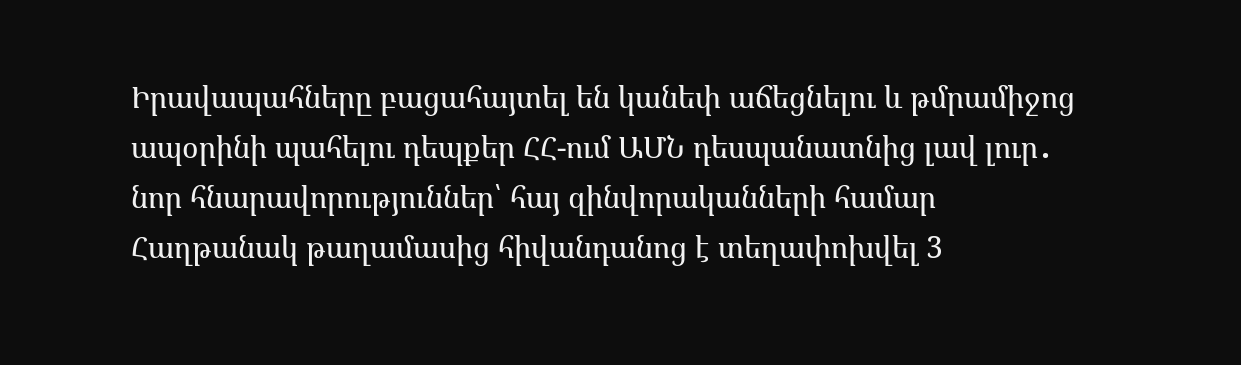Իրավապահները բացահայտել են կանեփ աճեցնելու և թմրամիջոց ապօրինի պահելու դեպքեր ՀՀ-ում ԱՄՆ դեսպանատնից լավ լուր․ նոր հնարավորություններ՝ հայ զինվորականների համար Հաղթանակ թաղամասից հիվանդանոց է տեղափոխվել 3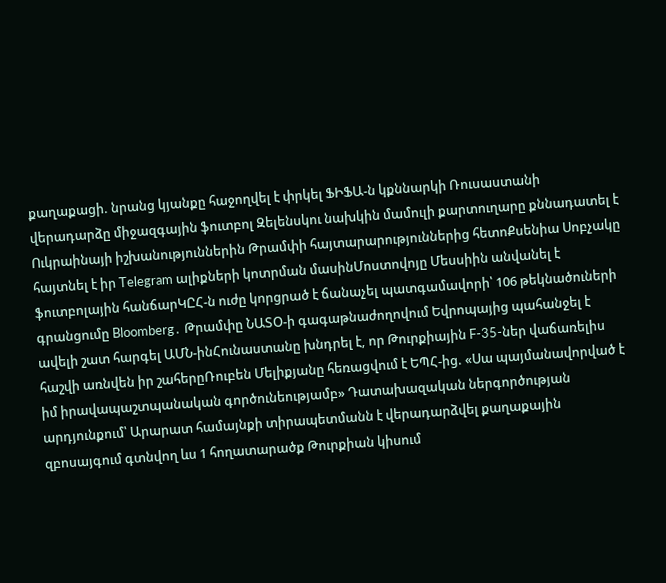քաղաքացի. նրանց կյանքը հաջողվել է փրկել ՖԻՖԱ-ն կքննարկի Ռուսաստանի վերադարձը միջազգային ֆուտբոլ Զելենսկու նախկին մամուլի քարտուղարը քննադատել է Ուկրաինայի իշխանություններին Թրամփի հայտարարություններից հետոՔսենիա Սոբչակը հայտնել է իր Telegram ալիքների կոտրման մասինՄոստովոյը Մեսսիին անվանել է ֆուտբոլային հանճարԿԸՀ-ն ուժը կորցրած է ճանաչել պատգամավորի՝ 106 թեկնածուների գրանցումը Bloomberg․ Թրամփը ՆԱՏՕ-ի գագաթնաժողովում Եվրոպայից պահանջել է ավելի շատ հարգել ԱՄՆ-ինՀունաստանը խնդրել է, որ Թուրքիային F-35-ներ վաճառելիս հաշվի առնվեն իր շահերըՌուբեն Մելիքյանը հեռացվում է ԵՊՀ-ից. «Սա պայմանավորված է իմ իրավապաշտպանական գործունեությամբ» Դատախազական ներգործության արդյունքում՝ Արարատ համայնքի տիրապետմանն է վերադարձվել քաղաքային զբոսայգում գտնվող ևս 1 հողատարածք Թուրքիան կիսում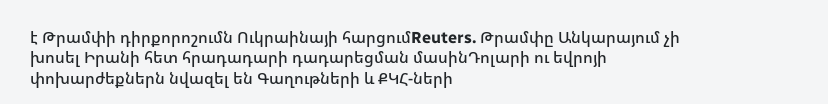է Թրամփի դիրքորոշումն Ուկրաինայի հարցումReuters. Թրամփը Անկարայում չի խոսել Իրանի հետ հրադադարի դադարեցման մասինԴոլարի ու եվրոյի փոխարժեքներն նվազել են Գաղութների և ՔԿՀ-ների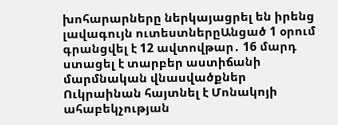խոհարարները ներկայացրել են իրենց լավագույն ուտեստներըԱնցած 1 օրում գրանցվել է 12 ավտովթար․ 16 մարդ ստացել է տարբեր աստիճանի մարմնական վնասվածքներ Ուկրաինան հայտնել է Մոնակոյի ահաբեկչության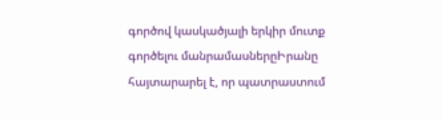գործով կասկածյալի երկիր մուտք գործելու մանրամասներըԻրանը հայտարարել է, որ պատրաստում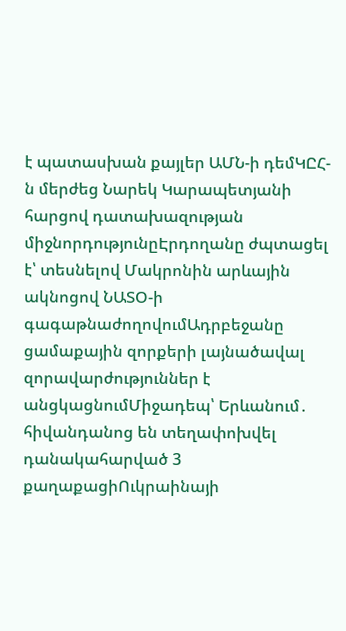է պատասխան քայլեր ԱՄՆ-ի դեմԿԸՀ-ն մերժեց Նարեկ Կարապետյանի հարցով դատախազության միջնորդությունըԷրդողանը ժպտացել է՝ տեսնելով Մակրոնին արևային ակնոցով ՆԱՏՕ-ի գագաթնաժողովումԱդրբեջանը ցամաքային զորքերի լայնածավալ զորավարժություններ է անցկացնումՄիջադեպ՝ Երևանում․ հիվանդանոց են տեղափոխվել դանակահարված 3 քաղաքացիՈւկրաինայի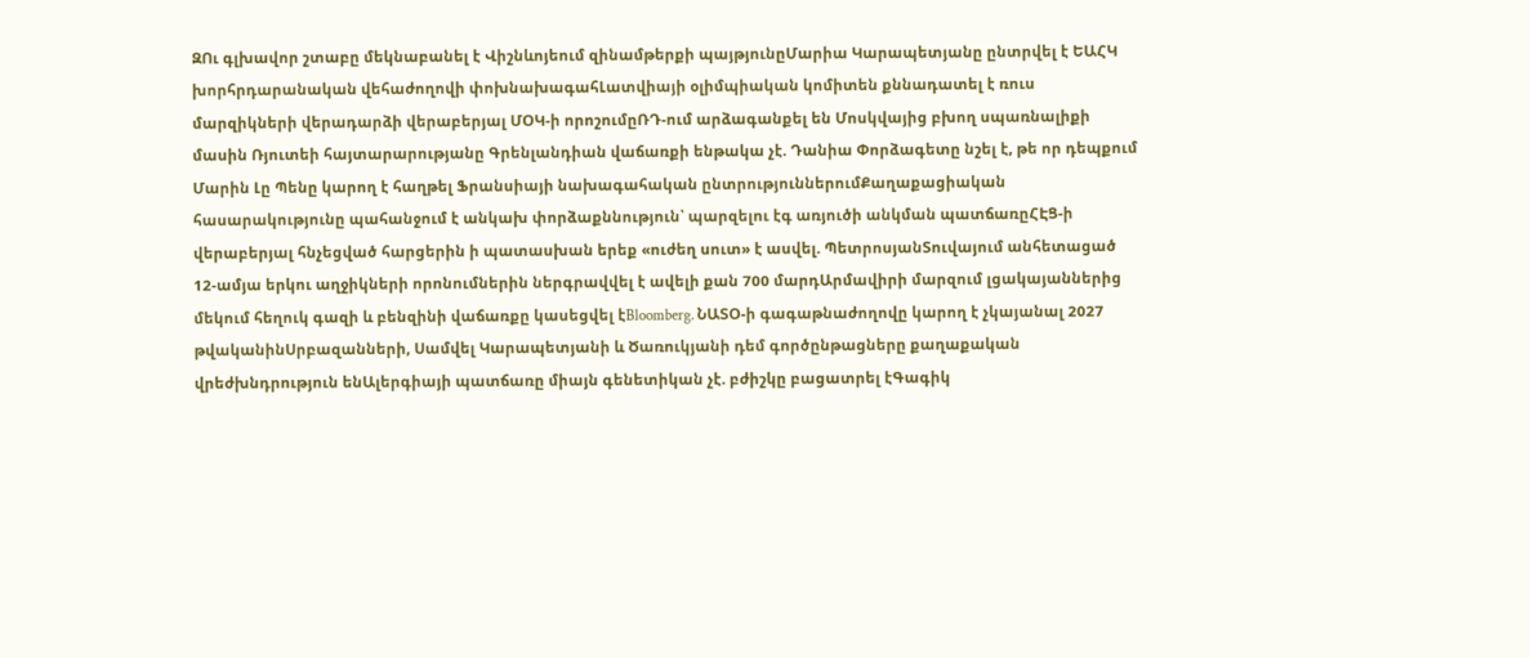ԶՈւ գլխավոր շտաբը մեկնաբանել է Վիշնևոյեում զինամթերքի պայթյունըՄարիա Կարապետյանը ընտրվել է ԵԱՀԿ խորհրդարանական վեհաժողովի փոխնախագահԼատվիայի օլիմպիական կոմիտեն քննադատել է ռուս մարզիկների վերադարձի վերաբերյալ ՄՕԿ-ի որոշումըՌԴ-ում արձագանքել են Մոսկվայից բխող սպառնալիքի մասին Ռյուտեի հայտարարությանը Գրենլանդիան վաճառքի ենթակա չէ. Դանիա Փորձագետը նշել է, թե որ դեպքում Մարին Լը Պենը կարող է հաղթել Ֆրանսիայի նախագահական ընտրություններումՔաղաքացիական հասարակությունը պահանջում է անկախ փորձաքննություն՝ պարզելու էգ առյուծի անկման պատճառըՀԷՑ-ի վերաբերյալ հնչեցված հարցերին ի պատասխան երեք «ուժեղ սուտ» է ասվել. ՊետրոսյանՏուվայում անհետացած 12-ամյա երկու աղջիկների որոնումներին ներգրավվել է ավելի քան 700 մարդԱրմավիրի մարզում լցակայաններից մեկում հեղուկ գազի և բենզինի վաճառքը կասեցվել էBloomberg. ՆԱՏՕ-ի գագաթնաժողովը կարող է չկայանալ 2027 թվականինՍրբազանների, Սամվել Կարապետյանի և Ծառուկյանի դեմ գործընթացները քաղաքական վրեժխնդրություն ենԱլերգիայի պատճառը միայն գենետիկան չէ. բժիշկը բացատրել էԳագիկ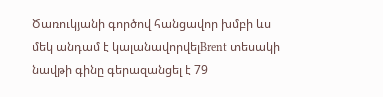Ծառուկյանի գործով հանցավոր խմբի ևս մեկ անդամ է կալանավորվելBrent տեսակի նավթի գինը գերազանցել է 79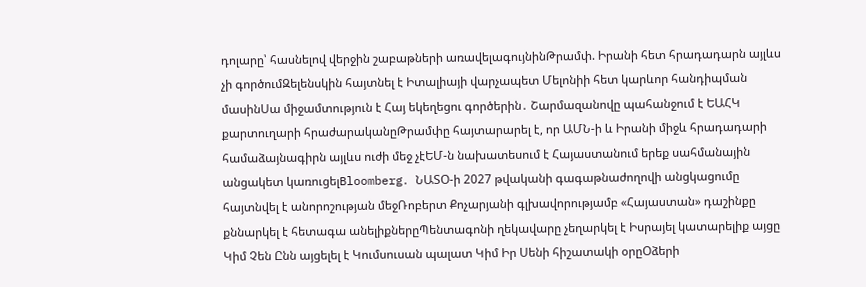դոլարը՝ հասնելով վերջին շաբաթների առավելագույնինԹրամփ. Իրանի հետ հրադադարն այլևս չի գործումԶելենսկին հայտնել է Իտալիայի վարչապետ Մելոնիի հետ կարևոր հանդիպման մասինՍա միջամտություն է Հայ եկեղեցու գործերին․ Շարմազանովը պահանջում է ԵԱՀԿ քարտուղարի հրաժարականըԹրամփը հայտարարել է, որ ԱՄՆ-ի և Իրանի միջև հրադադարի համաձայնագիրն այլևս ուժի մեջ չէԵՄ-ն նախատեսում է Հայաստանում երեք սահմանային անցակետ կառուցելBloomberg․ ՆԱՏՕ-ի 2027 թվականի գագաթնաժողովի անցկացումը հայտնվել է անորոշության մեջՌոբերտ Քոչարյանի գլխավորությամբ «Հայաստան» դաշինքը քննարկել է հետագա անելիքներըՊենտագոնի ղեկավարը չեղարկել է Իսրայել կատարելիք այցը Կիմ Չեն Ընն այցելել է Կումսուսան պալատ Կիմ Իր Սենի հիշատակի օրըՕձերի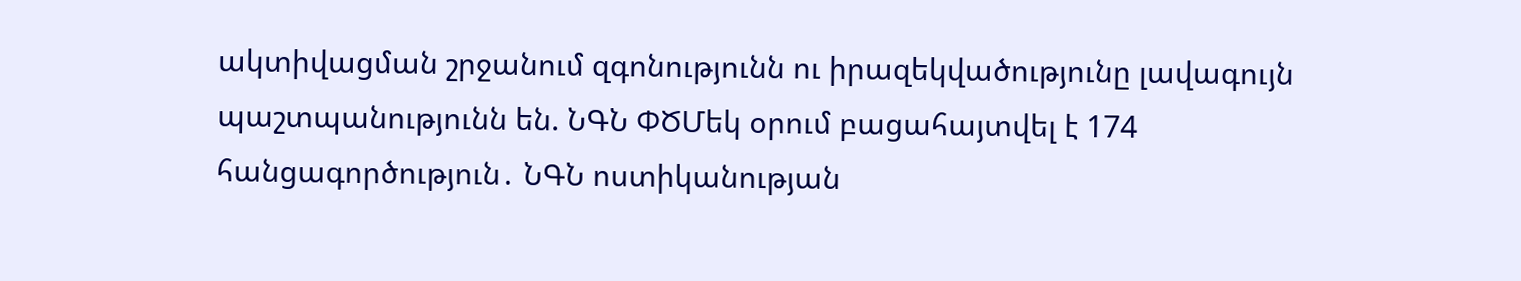ակտիվացման շրջանում զգոնությունն ու իրազեկվածությունը լավագույն պաշտպանությունն են. ՆԳՆ ՓԾՄեկ օրում բացահայտվել է 174 հանցագործություն․ ՆԳՆ ոստիկանության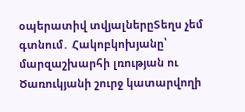օպերատիվ տվյալներըՏեղս չեմ գտնում․ Հակոբկոխյանը՝ մարզաշխարհի լռության ու Ծառուկյանի շուրջ կատարվողի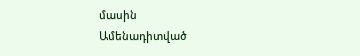մասին
Ամենադիտված